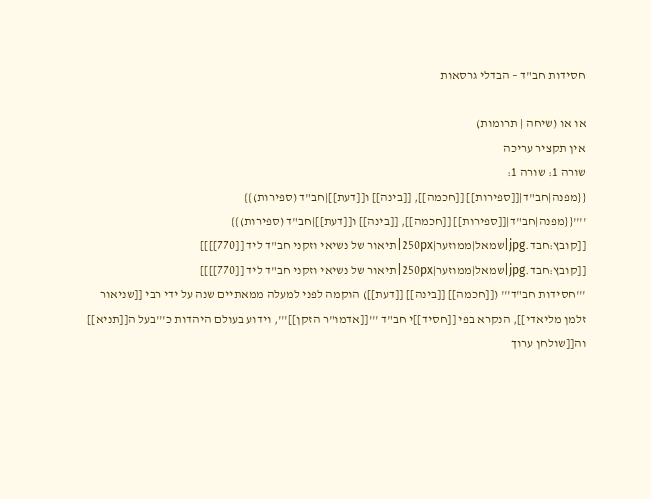חסידות חב"ד – הבדלי גרסאות

או או (שיחה | תרומות)
אין תקציר עריכה
שורה 1: שורה 1:
{{מפנה|חב"ד|[[ספירות]] [[חכמה]], [[בינה]] ו[[דעת]]|חב"ד (ספירות)}}
''''{{מפנה|חב"ד|[[ספירות]] [[חכמה]], [[בינה]] ו[[דעת]]|חב"ד (ספירות)}}
[[קובץ:חבד.jpg|שמאל|ממוזער|250px|תיאור של נשיאי וזקני חב"ד ליד [[770]]]]
[[קובץ:חבד.jpg|שמאל|ממוזער|250px|תיאור של נשיאי וזקני חב"ד ליד [[770]]]]
'''חסידות חב"ד''' ([[חכמה]] [[בינה]] [[דעת]]) הוקמה לפני למעלה ממאתיים שנה על ידי רבי [[שניאור זלמן מליאדי]], הנקרא בפי [[חסיד]]י חב"ד '''[[אדמו"ר הזקן]]''', וידוע בעולם היהדות כ'''בעל ה[[תניא]] וה[[שולחן ערוך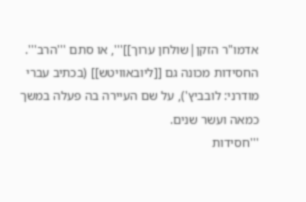אדמו"ר הזקן|שולחן ערוך]]''', או סתם '''הרב'''. החסידות מכונה גם [[ליובאוויטש]] (בכתיב עברי מודרני: לובביץ'), על שם העיירה בה פעלה במשך כמאה ועשר שנים.
'''חסידות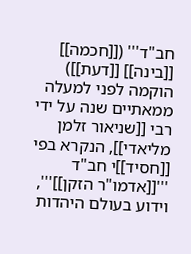חב"ד''' ([[חכמה]] [[בינה]] [[דעת]]) הוקמה לפני למעלה ממאתיים שנה על ידי רבי [[שניאור זלמן מליאדי]], הנקרא בפי [[חסיד]]י חב"ד '''[[אדמו"ר הזקן]]''', וידוע בעולם היהדות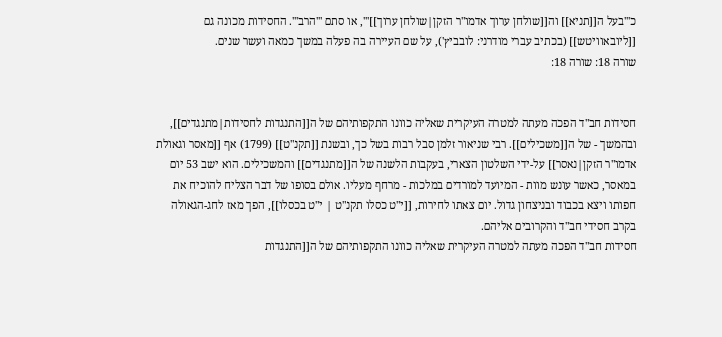כ'''בעל ה[[תניא]] וה[[שולחן ערוך אדמו"ר הזקן|שולחן ערוך]]''', או סתם '''הרב'''. החסידות מכונה גם [[ליובאוויטש]] (בכתיב עברי מודרני: לובביץ'), על שם העיירה בה פעלה במשך כמאה ועשר שנים.
שורה 18: שורה 18:


חסידות חב"ד הפכה מעתה למטרה העיקרית שאליה כוונו התקפותיהם של ה[[התנגדות לחסידות|מתנגדים]], ובהמשך - של ה[[משכילים]]. רבי שניאור זלמן סבל רבות בשל כך, ובשנת [[תקנ"ט]] (1799) אף [[מאסר וגאולת אדמו"ר הזקן|נאסר]] על-ידי השלטון הצארי, בעקבות הלשנה של ה[[מתנגדים]] והמשכילים. הוא ישב 53 יום במאסר, כאשר עונש מוות - המיועד למורדים במלכות - מרחף מעליו. אולם בסופו של דבר הצליח להוכיח את חפותו ויצא בכבוד ובניצחון גדול. יום צאתו לחירות, [[י"ט כסלו תקנ"ט | י"ט בכסלו]], הפך מאז לחג-הגאולה בקרב חסידי חב"ד והקרובים אליהם.
חסידות חב"ד הפכה מעתה למטרה העיקרית שאליה כוונו התקפותיהם של ה[[התנגדות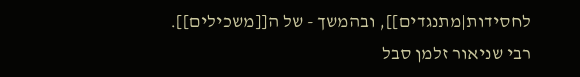לחסידות|מתנגדים]], ובהמשך - של ה[[משכילים]]. רבי שניאור זלמן סבל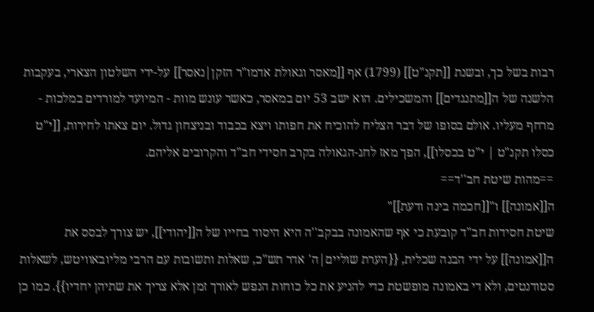רבות בשל כך, ובשנת [[תקנ"ט]] (1799) אף [[מאסר וגאולת אדמו"ר הזקן|נאסר]] על-ידי השלטון הצארי, בעקבות הלשנה של ה[[מתנגדים]] והמשכילים. הוא ישב 53 יום במאסר, כאשר עונש מוות - המיועד למורדים במלכות - מרחף מעליו. אולם בסופו של דבר הצליח להוכיח את חפותו ויצא בכבוד ובניצחון גדול. יום צאתו לחירות, [[י"ט כסלו תקנ"ט | י"ט בכסלו]], הפך מאז לחג-הגאולה בקרב חסידי חב"ד והקרובים אליהם.
==מהות שיטת חב''ד==
ה[[אמונה]] ו"[[חכמה בינה ודעת]]"
שיטת חסידות חב"ד קובעת כי אף שהאמונה בבקב''ה היא היסוד בחייו של ה[[יהודי]], יש צורך לבסס את ה[[אמונה]] על ידי הבנה שכלית, {{הערת שוליים|ה' אדר תש"כ, שאלות ותשובות עם הרבי מליובאוויטש, לשאלות סטודנטים, ולא די באמונה מופשטת כדי להניע את כל כוחות הנפש לאורך זמן אלא צריך את שתיהן יחדיו}}. כמו כן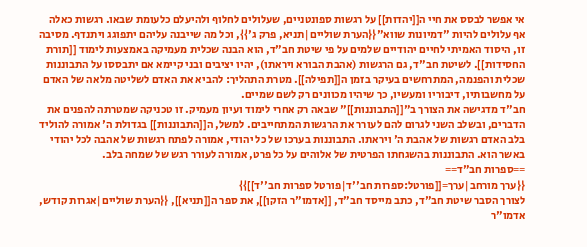אי אפשר לבסס את חיי ה[[יהדות]] על רגשות ספונטניים, שעלולים לחלוף ולהיעלם כלעומת שבאו. רגשות כאלה אף עלולים להיות "דמיונות שווא"{{הערת שוליים|תניא, פרק ג'}}, וכל מה שייבנה עליהם יתפוגג ויתנדף. מסיבה זו, היסוד האמיתי לחיים יהודיים שלמים על פי שיטת חב"ד, הוא הבנה שכלית מעמיקה באמצעות לימוד [[תורת החסידות]]. לשיטת חב"ד, גם הרגשות (אהבת הבורא ויראתו), יהיו יציבים ובני קיימא אם יתבססו על התבוננות שכלית והפנמה, המתרחשים בעיקר בזמן ה[[תפילה]]. מטרת התהליך: להביא את האדם לשליטה מלאה של האדם על מחשבותיו, דיבוריו ומעשיו, כך שיהיו מכוונים רק לשם שמיים.
חב"ד מדגישה את הצורך ב"[[התבוננות]]" שבאה רק אחרי לימוד ועיון מעמיק. זו טכניקה שמטרתה להפנים את הדברים, ובשלב השני לגרום להם לעורר את הרגשות המתחייבים. למשל, ה[[התבוננות]] בגדולת ה' אמורה להוליד בלב האדם רגשות של אהבת ה' ויראתו. התבוננות בערכו של כל יהודי, אמורה לפתח רגשות של אהבה לכל יהודי באשר הוא. התבוננות בהשגחתו הפרטית של אלוהים על כל פרט, אמורה לעורר רגש של שמחה בלב.
==ספרות חב"ד==
{{ערך מורחב|ערך=[[פורטל:ספרות חב''ד|פורטל ספרות חב''ד]]}}
לצורך הסבר שיטת חב"ד, כתב מייסד חב"ד, [[אדמו"ר הזקן]], את ספר ה[[תניא]], {{הערת שוליים|אגרות קודש, אדמו"ר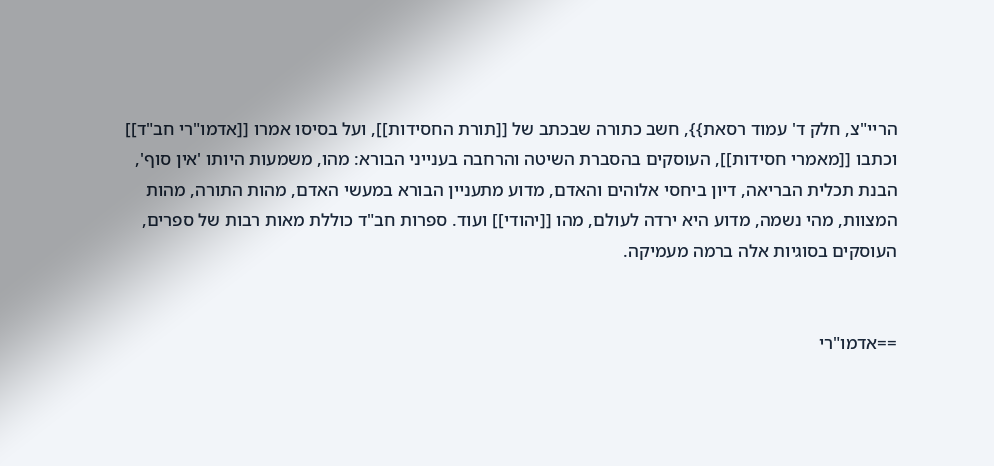הריי"צ, חלק ד' עמוד רסאת}}, חשב כתורה שבכתב של [[תורת החסידות]], ועל בסיסו אמרו [[אדמו"רי חב"ד]] וכתבו [[מאמרי חסידות]], העוסקים בהסברת השיטה והרחבה בענייני הבורא: מהו, משמעות היותו 'אין סוף', הבנת תכלית הבריאה, דיון ביחסי אלוהים והאדם, מדוע מתעניין הבורא במעשי האדם, מהות התורה, מהות המצוות, מהי נשמה, מדוע היא ירדה לעולם, מהו [[יהודי]] ועוד. ספרות חב"ד כוללת מאות רבות של ספרים, העוסקים בסוגיות אלה ברמה מעמיקה.


==אדמו"רי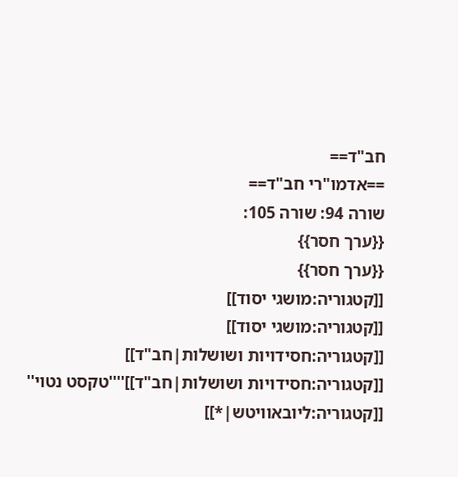חב"ד==
==אדמו"רי חב"ד==
שורה 94: שורה 105:
{{ערך חסר}}
{{ערך חסר}}
[[קטגוריה:מושגי יסוד]]
[[קטגוריה:מושגי יסוד]]
[[קטגוריה:חסידויות ושושלות|חב"ד]]
[[קטגוריה:חסידויות ושושלות|חב"ד]]''''טקסט נטוי''
[[קטגוריה:ליובאוויטש|*]]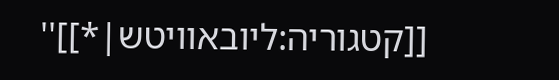[[קטגוריה:ליובאוויטש|*]]''